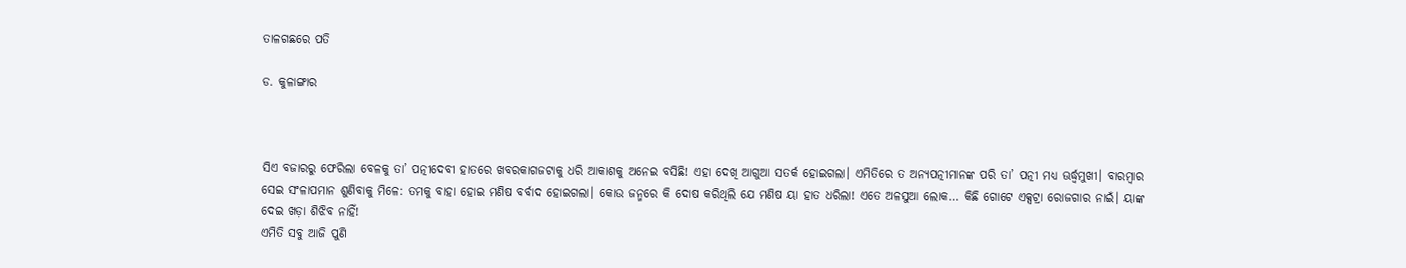ତାଳଗଛରେ ପତି

ଡ. କୁଳାଙ୍ଗାର



ସିଏ ବଜାରରୁ ଫେରିଲା ବେଳକୁ ତା’ ପତ୍ନୀଦେବୀ ହାତରେ ଖବରକାଗଜଟାକୁ ଧରି ଆକାଶକୁ ଅନେଇ ବସିଛି! ଏହା ଦେଖି ଆଗୁଆ ସତର୍କ ହୋଇଗଲା। ଏମିତିରେ ତ ଅନ୍ୟପତ୍ନୀମାନଙ୍କ ପରି ତା’ ପତ୍ନୀ ମଧ୍ୟ ଊର୍ଦ୍ଧ୍ୱମୁଖୀ। ବାରମ୍ବାର ସେଇ ସଂଳାପମାନ ଶୁଣିବାକୁ ମିଳେ: ତମକୁ ବାହା ହୋଇ ମଣିଷ ବର୍ବାଦ ହୋଇଗଲା। କୋଉ ଜନ୍ମରେ କି ଦୋଷ କରିଥିଲି ଯେ ମଣିଷ ୟା ହାତ ଧରିଲା! ଏତେ ଅଳସୁଆ ଲୋକ… କିଛି ଗୋଟେ ଏକ୍ସଟ୍ରା ରୋଜଗାର ନାଇଁ। ୟାଙ୍କ ଦେଇ ଖଡ଼ା ଶିଝିବ ନାହିଁ!
ଏମିତି ସବୁ ଆଜି ପୁଣି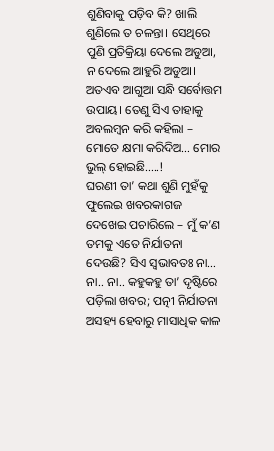ଶୁଣିବାକୁ ପଡ଼ିବ କି? ଖାଲି ଶୁଣିଲେ ତ ଚଳନ୍ତା। ସେଥିରେ ପୁଣି ପ୍ରତିକ୍ରିୟା ଦେଲେ ଅଡୁଆ, ନ ଦେଲେ ଆହୁରି ଅଡୁଆ। ଅତଏବ ଆଗୁଆ ସନ୍ଧି ସର୍ବୋତ୍ତମ ଉପାୟ। ତେଣୁ ସିଏ ତାହାକୁ ଅବଲମ୍ବନ କରି କହିଲା – ମୋତେ କ୍ଷମା କରିଦିଅ… ମୋର ଭୁଲ୍‌ ହୋଇଛି…..!
ଘରଣୀ ତା’ କଥା ଶୁଣି ମୁହଁକୁ ଫୁଲେଇ ଖବରକାଗଜ ଦେଖେଇ ପଚାରିଲେ – ମୁଁ କ’ଣ ତମକୁ ଏତେ ନିର୍ଯାତନା ଦେଉଛି? ସିଏ ସ୍ବଭାବତଃ ନା… ନା.. ନା.. କହୁକହୁ ତା’ ଦୃଷ୍ଟିରେ ପଡ଼ିଲା ଖବର; ପତ୍ନୀ ନିର୍ଯାତନା ଅସହ୍ୟ ହେବାରୁ ମାସାଧିକ କାଳ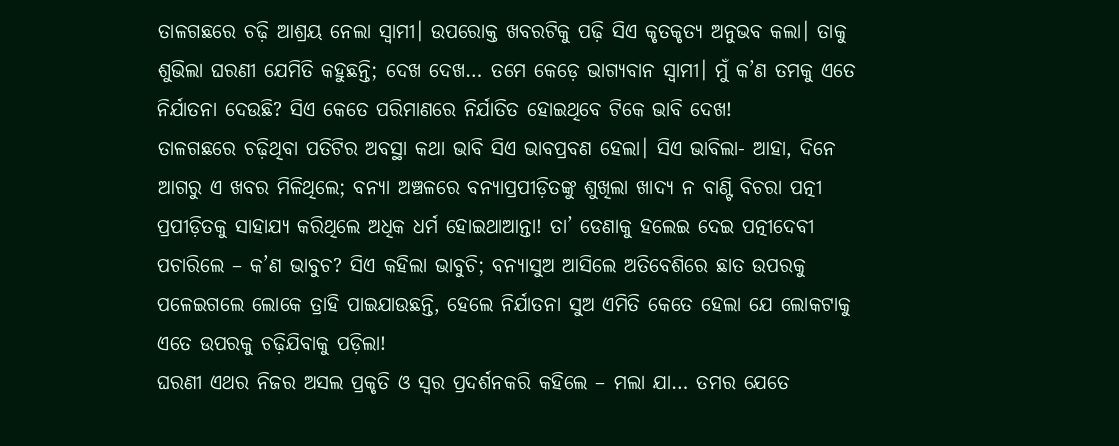ତାଳଗଛରେ ଚଢ଼ି ଆଶ୍ରୟ ନେଲା ସ୍ବାମୀ। ଉପରୋକ୍ତ ଖବରଟିକୁ ପଢ଼ି ସିଏ କୃତକୃତ୍ୟ ଅନୁଭବ କଲା। ତାକୁ ଶୁଭିଲା ଘରଣୀ ଯେମିତି କହୁଛନ୍ତି; ଦେଖ ଦେଖ… ତମେ କେଡ଼େ ଭାଗ୍ୟବାନ ସ୍ବାମୀ। ମୁଁ କ’ଣ ତମକୁ ଏତେ ନିର୍ଯାତନା ଦେଉଛି? ସିଏ କେତେ ପରିମାଣରେ ନିର୍ଯାତିତ ହୋଇଥିବେ ଟିକେ ଭାବି ଦେଖ!
ତାଳଗଛରେ ଚଢ଼ିଥିବା ପତିଟିର ଅବସ୍ଥା କଥା ଭାବି ସିଏ ଭାବପ୍ରବଣ ହେଲା। ସିଏ ଭାବିଲା- ଆହା, ଦିନେ ଆଗରୁ ଏ ଖବର ମିଳିଥିଲେ; ବନ୍ୟା ଅଞ୍ଚଳରେ ବନ୍ୟାପ୍ରପୀଡ଼ିତଙ୍କୁ ଶୁଖିଲା ଖାଦ୍ୟ ନ ବାଣ୍ଟି ବିଚରା ପତ୍ନୀ ପ୍ରପୀଡ଼ିତକୁ ସାହାଯ୍ୟ କରିଥିଲେ ଅଧିକ ଧର୍ମ ହୋଇଥାଆନ୍ତା! ତା’ ଡେଣାକୁ ହଲେଇ ଦେଇ ପତ୍ନୀଦେବୀ ପଚାରିଲେ – କ’ଣ ଭାବୁଚ? ସିଏ କହିଲା ଭାବୁଚି; ବନ୍ୟାସୁଅ ଆସିଲେ ଅତିବେଶିରେ ଛାତ ଉପରକୁ ପଳେଇଗଲେ ଲୋକେ ତ୍ରାହି ପାଇଯାଉଛନ୍ତି, ହେଲେ ନିର୍ଯାତନା ସୁଅ ଏମିତି କେତେ ହେଲା ଯେ ଲୋକଟାକୁ ଏତେ ଉପରକୁ ଚଢ଼ିଯିବାକୁ ପଡ଼ିଲା!
ଘରଣୀ ଏଥର ନିଜର ଅସଲ ପ୍ରକୃତି ଓ ସ୍ବର ପ୍ରଦର୍ଶନକରି କହିଲେ – ମଲା ଯା… ତମର ଯେତେ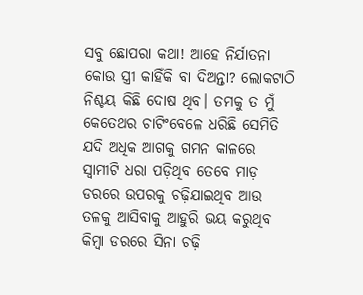ସବୁ ଛୋପରା କଥା! ଆହେ ନିର୍ଯାତନା କୋଉ ସ୍ତ୍ରୀ କାହିଁକି ବା ଦିଅନ୍ତା? ଲୋକଟାଠି ନିଶ୍ଚୟ କିଛି ଦୋଷ ଥିବ। ତମକୁ ତ ମୁଁ କେତେଥର ଚାଟିଂବେଳେ ଧରିଛି ସେମିତି ଯଦି ଅଧିକ ଆଗକୁ ଗମନ କାଳରେ ସ୍ବାମୀଟି ଧରା ପଡ଼ିଥିବ ତେବେ ମାଡ଼ ଡରରେ ଉପରକୁ ଚଢ଼ିଯାଇଥିବ ଆଉ ତଳକୁ ଆସିବାକୁ ଆହୁରି ଭୟ କରୁଥିବ କିମ୍ବା ଡରରେ ସିନା ଚଢ଼ି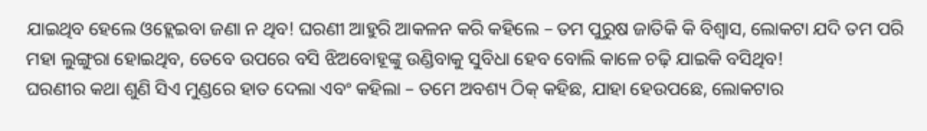ଯାଇଥିବ ହେଲେ ଓହ୍ଲେଇବା ଜଣା ନ ଥିବ! ଘରଣୀ ଆହୁରି ଆକଳନ କରି କହିଲେ – ତମ ପୁରୁଷ ଜାତିକି କି ବିଶ୍ୱାସ, ଲୋକଟା ଯଦି ତମ ପରି ମହା ଲୁଙ୍ଗୁରା ହୋଇଥିବ, ତେବେ ଉପରେ ବସି ଝିଅବୋହୂଙ୍କୁ ଉଣ୍ଡିବାକୁ ସୁବିଧା ହେବ ବୋଲି କାଳେ ଚଢ଼ି ଯାଇକି ବସିଥିବ!
ଘରଣୀର କଥା ଶୁଣି ସିଏ ମୁଣ୍ଡରେ ହାତ ଦେଲା ଏବଂ କହିଲା – ତମେ ଅବଶ୍ୟ ଠିକ୍‌ କହିଛ, ଯାହା ହେଉପଛେ, ଲୋକଟାର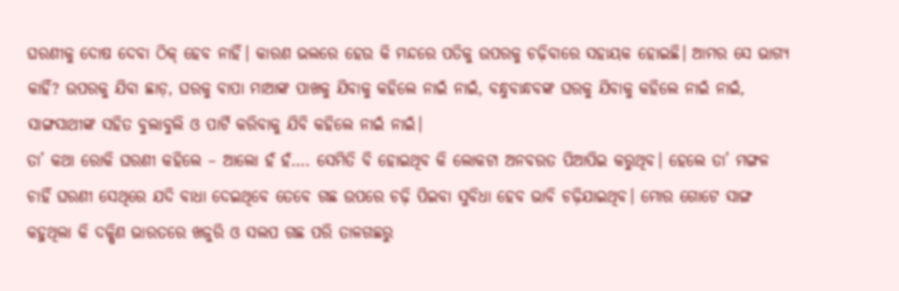ଘରଣୀକୁ ଦୋଷ ଦେବା ଠିକ୍‌ ହେବ ନାହିଁ। କାରଣ ଭଲରେ ହେଉ କି ମନ୍ଦରେ ପତିକୁ ଉପରକୁ ଚଢ଼ିବାରେ ସହାୟକ ହୋଇଛି। ଆମର ସେ ଭାଗ୍ୟ କାହିଁ? ଉପରକୁ ଯିବା ଛାଡ଼, ଘରକୁ ବାପା ମାଆଙ୍କ ପାଖକୁ ଯିବାକୁ କହିଲେ ନାଇଁ ନାଇଁ, ବନ୍ଧୁବାନ୍ଧବଙ୍କ ଘରକୁ ଯିବାକୁ କହିଲେ ନାଇଁ ନାଇଁ, ସାଙ୍ଗସାଥୀଙ୍କ ସହିତ ବୁଲାବୁଲି ଓ ପାର୍ଟି କରିବାକୁ ଯିବି କହିଲେ ନାଇଁ ନାଇଁ।
ତା’ କଥା ରୋକି ଘରଣୀ କହିଲେ – ଆଲୋ ହଁ ହଁ…. ସେମିତି ବି ହୋଇଥିବ କି ଲୋକଟା ଅନବରତ ପିଆପିଇ କରୁଥିବ। ହେଲେ ତା’ ମଙ୍ଗଳ ଚାହିଁ ଘରଣୀ ସେଥିରେ ଯଦି ବାଧା ଦେଇଥିବେ ତେବେ ଗଛ ଉପରେ ଚଢ଼ି ପିଇବା ସୁବିଧା ହେବ ଭାବି ଚଢ଼ିଯାଇଥିବ। ମୋର ଗୋଟେ ସାଙ୍ଗ କହୁଥିଲା କି ଦକ୍ଷିଣ ଭାରତରେ ଖଜୁରି ଓ ସଲପ ଗଛ ପରି ତାଳଗଛରୁ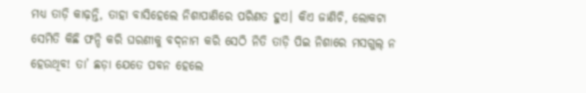ମଧ୍ୟ ତାଡ଼ି କାଢ଼ନ୍ତି, ତାହା ବାସିହେଲେ ନିଶାପାଣିରେ ପରିଣତ ହୁଏ। କିଏ ଜାଣିଚି, ଲୋକଟା ସେମିତି କିଛି ଫନ୍ଦି କରି ଘରଣୀକୁ ବଦ୍‌ନାମ କରି ସେଠି ନିତି ତାଡ଼ି ପିଇ ନିଶାରେ ମସଗୁଲ୍‌ ନ ହେଉଥିବ! ତା’ ଛଡ଼ା ଯେତେ ପବନ ହେଲେ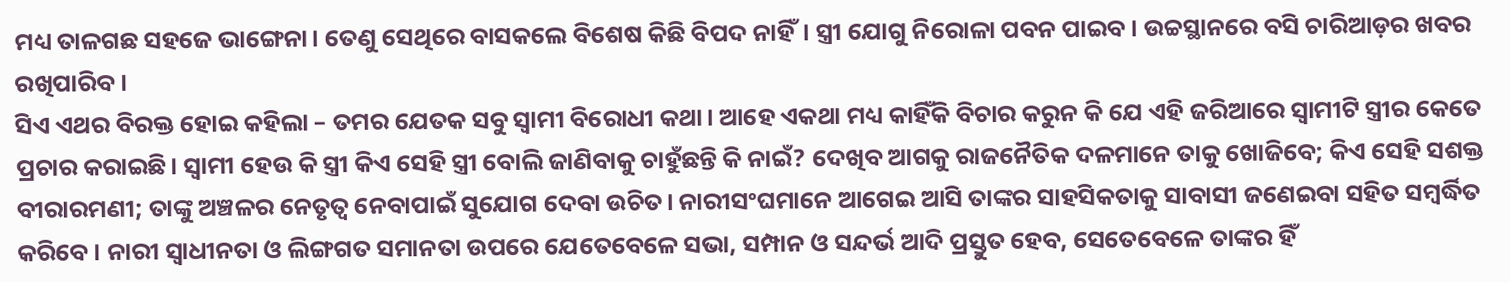ମଧ୍ୟ ତାଳଗଛ ସହଜେ ଭାଙ୍ଗେନା। ତେଣୁ ସେଥିରେ ବାସକଲେ ବିଶେଷ କିଛି ବିପଦ ନାହିଁ। ସ୍ତ୍ରୀ ଯୋଗୁ ନିରୋଳା ପବନ ପାଇବ। ଉଚ୍ଚସ୍ଥାନରେ ବସି ଚାରିଆଡ଼ର ଖବର ରଖିପାରିବ।
ସିଏ ଏଥର ବିରକ୍ତ ହୋଇ କହିଲା – ତମର ଯେତକ ସବୁ ସ୍ବାମୀ ବିରୋଧୀ କଥା। ଆହେ ଏକଥା ମଧ୍ୟ କାହିଁକି ବିଚାର କରୁନ କି ଯେ ଏହି ଜରିଆରେ ସ୍ବାମୀଟି ସ୍ତ୍ରୀର କେତେ ପ୍ରଚାର କରାଇଛି। ସ୍ବାମୀ ହେଉ କି ସ୍ତ୍ରୀ କିଏ ସେହି ସ୍ତ୍ରୀ ବୋଲି ଜାଣିବାକୁ ଚାହୁଁଛନ୍ତି କି ନାଇଁ? ଦେଖିବ ଆଗକୁ ରାଜନୈତିକ ଦଳମାନେ ତାକୁ ଖୋଜିବେ; କିଏ ସେହି ସଶକ୍ତ ବୀରାରମଣୀ; ତାଙ୍କୁ ଅଞ୍ଚଳର ନେତୃତ୍ୱ ନେବାପାଇଁ ସୁଯୋଗ ଦେବା ଉଚିତ। ନାରୀସଂଘମାନେ ଆଗେଇ ଆସି ତାଙ୍କର ସାହସିକତାକୁ ସାବାସୀ ଜଣେଇବା ସହିତ ସମ୍ବର୍ଦ୍ଧିତ କରିବେ। ନାରୀ ସ୍ବାଧୀନତା ଓ ଲିଙ୍ଗଗତ ସମାନତା ଉପରେ ଯେତେବେଳେ ସଭା, ସମ୍ପାନ ଓ ସନ୍ଦର୍ଭ ଆଦି ପ୍ରସ୍ତୁତ ହେବ, ସେତେବେଳେ ତାଙ୍କର ହିଁ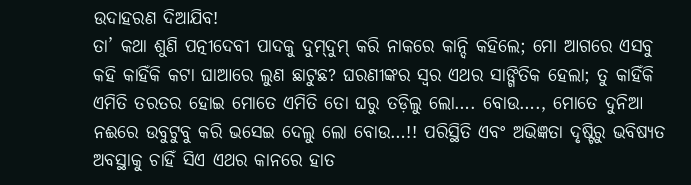ଉଦାହରଣ ଦିଆଯିବ!
ତା’ କଥା ଶୁଣି ପତ୍ନୀଦେବୀ ପାଦକୁ ଦୁମ୍‌ଦୁମ୍‌ କରି ନାକରେ କାନ୍ଦି କହିଲେ; ମୋ ଆଗରେ ଏସବୁ କହି କାହିଁକି କଟା ଘାଆରେ ଲୁଣ ଛାଟୁଛ? ଘରଣୀଙ୍କର ସ୍ବର ଏଥର ସାଙ୍ଗିତିକ ହେଲା; ତୁ କାହିଁକି ଏମିତି ତରତର ହୋଇ ମୋତେ ଏମିତି ତୋ ଘରୁ ତଡ଼ିଲୁ ଲୋ…. ବୋଉ…., ମୋତେ ଦୁନିଆ ନଈରେ ଉବୁଟୁବୁ କରି ଭସେଇ ଦେଲୁ ଲୋ ବୋଉ…!! ପରିସ୍ଥିତି ଏବଂ ଅଭିଜ୍ଞତା ଦୃଷ୍ଟିରୁ ଭବିଷ୍ୟତ ଅବସ୍ଥାକୁ ଚାହିଁ ସିଏ ଏଥର କାନରେ ହାତ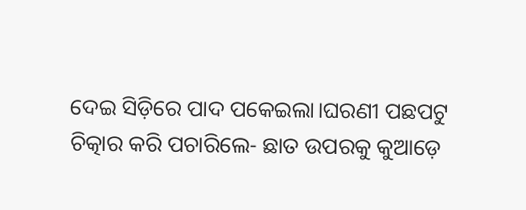ଦେଇ ସିଡ଼ିରେ ପାଦ ପକେଇଲା।ଘରଣୀ ପଛପଟୁ ଚିତ୍କାର କରି ପଚାରିଲେ- ଛାତ ଉପରକୁ କୁଆଡ଼େ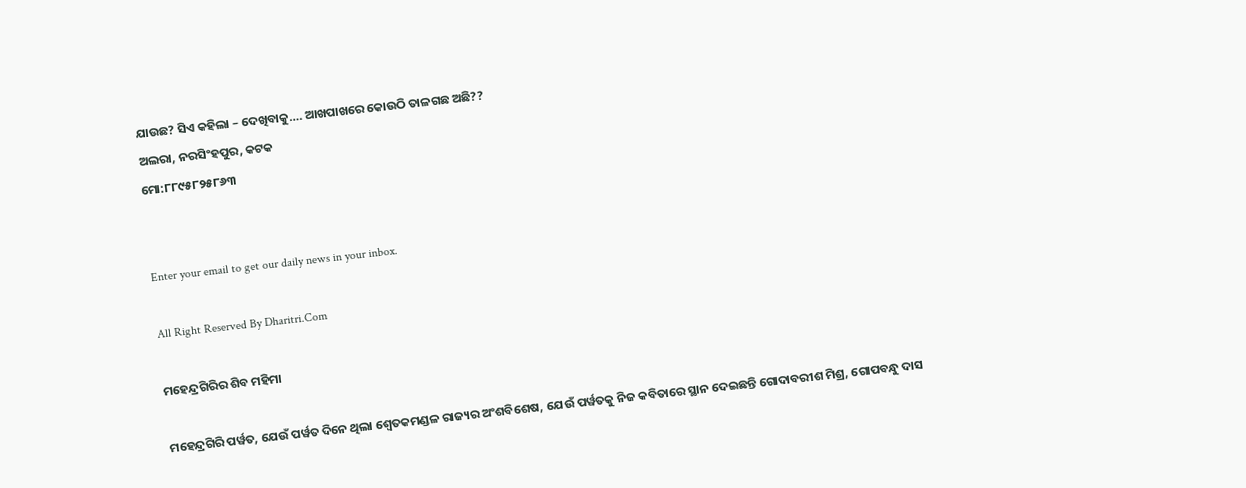ଯାଉଛ? ସିଏ କହିଲା – ଦେଖିବାକୁ…. ଆଖପାଖରେ କୋଉଠି ତାଳଗଛ ଅଛି??
ଅଲରା, ନରସିଂହପୁର, କଟକ
ମୋ:୮୮୯୫୮୨୫୮୬୩


Enter your email to get our daily news in your inbox.

All Right Reserved By Dharitri.Com

ମହେନ୍ଦ୍ରଗିରିର ଶିବ ମହିମା

ମହେନ୍ଦ୍ରଗିରି ପର୍ୱତ, ଯେଉଁ ପର୍ୱତ ଦିନେ ଥିଲା ଶ୍ୱେତକମଣ୍ଡଳ ରାଜ୍ୟର ଅଂଶବିଶେଷ, ଯେଉଁ ପର୍ୱତକୁ ନିଜ କବିତାରେ ସ୍ଥାନ ଦେଇଛନ୍ତି ଗୋଦାବରୀଶ ମିଶ୍ର, ଗୋପବନ୍ଧୁ ଦାସ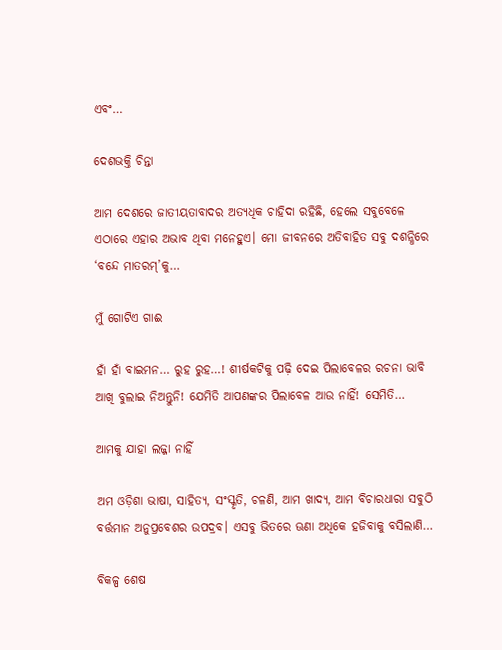ଏବଂ…

ଦେଶଭକ୍ତି ଚିନ୍ତା

ଆମ ଦେଶରେ ଜାତୀୟତାବାଦର ଅତ୍ୟଧିକ ଚାହିଦା ରହିଛି, ହେଲେ ସବୁବେଳେ ଏଠାରେ ଏହାର ଅଭାବ ଥିବା ମନେହୁଏ। ମୋ ଜୀବନରେ ଅତିବାହିତ ସବୁ ଦଶନ୍ଧିରେ ‘ବନ୍ଦେ ମାତରମ୍‌’କୁ…

ମୁଁ ଗୋଟିଏ ଗାଈ

ହାଁ ହାଁ ବାଇମନ… ରୁହ ରୁହ…! ଶୀର୍ଷକଟିକୁ ପଢ଼ି ଦେଇ ପିଲାବେଳର ରଚନା ଭାବି ଆଖି ବୁଲାଇ ନିଅନ୍ତୁନି! ଯେମିତି ଆପଣଙ୍କର ପିଲାବେଳ ଆଉ ନାହିଁ! ସେମିତି…

ଆମକୁ ଯାହା ଲଜ୍ଜା ନାହିଁ

ଅମ ଓଡ଼ିଶା ଭାଷା, ସାହିତ୍ୟ, ସଂସ୍କୃତି, ଚଳଣି, ଆମ ଖାଦ୍ୟ, ଆମ ବିଚାରଧାରା ସବୁଠି ବର୍ତ୍ତମାନ ଅନୁପ୍ରବେଶର ଉପଦ୍ରବ। ଏସବୁ ଭିତରେ ଊଣା ଅଧିକେ ହଜିବାକୁ ବସିଲାଣି…

ବିକଳ୍ପ ଶେଷ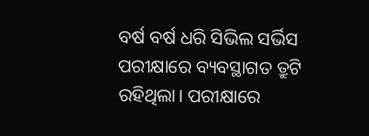ବର୍ଷ ବର୍ଷ ଧରି ସିଭିଲ ସର୍ଭିସ ପରୀକ୍ଷାରେ ବ୍ୟବସ୍ଥାଗତ ତ୍ରୁଟି ରହିଥିଲା। ପରୀକ୍ଷାରେ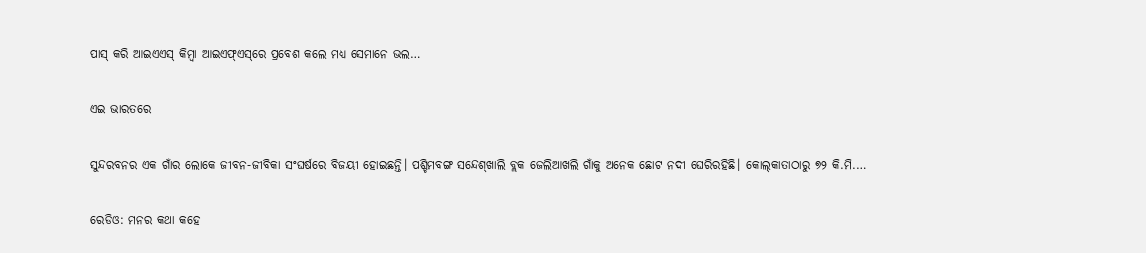ପାସ୍‌ କରି ଆଇଏଏସ୍‌ କିମ୍ବା ଆଇଏଫ୍‌ଏସ୍‌ରେ ପ୍ରବେଶ କଲେ ମଧ୍ୟ ସେମାନେ ଭଲ…

ଏଇ ଭାରତରେ

ସୁନ୍ଦରବନର ଏକ ଗାଁର ଲୋକେ ଜୀବନ-ଜୀବିକା ସଂଘର୍ଷରେ ବିଜୟୀ ହୋଇଛନ୍ତି। ପଶ୍ଚିମବଙ୍ଗ ସନ୍ଦେଶ୍‌ଖାଲି ବ୍ଲକ ଜେଲିଆଖଲି ଗାଁକୁ ଅନେକ ଛୋଟ ନଦୀ ଘେରିରହିଛି। କୋଲ୍‌କାତାଠାରୁ ୭୨ କି.ମି.…

ରେଡିଓ: ମନର କଥା କହେ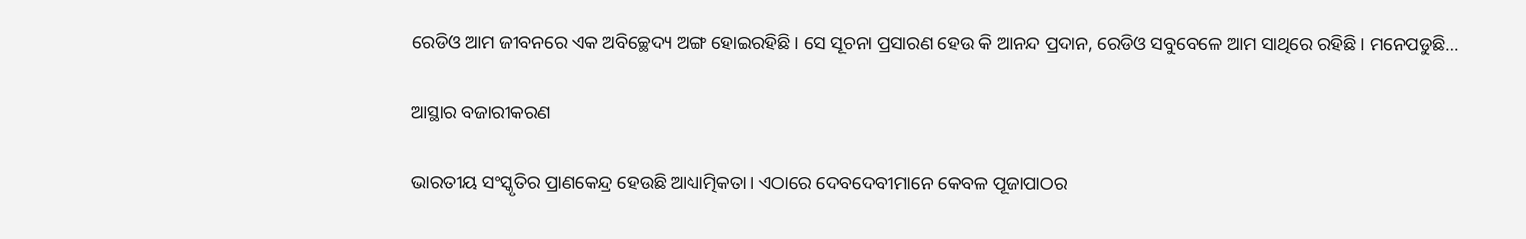ରେଡିଓ ଆମ ଜୀବନରେ ଏକ ଅବିଚ୍ଛେଦ୍ୟ ଅଙ୍ଗ ହୋଇରହିଛି। ସେ ସୂଚନା ପ୍ରସାରଣ ହେଉ କି ଆନନ୍ଦ ପ୍ରଦାନ, ରେଡିଓ ସବୁବେଳେ ଆମ ସାଥିରେ ରହିଛି। ମନେପଡୁଛି…

ଆସ୍ଥାର ବଜାରୀକରଣ

ଭାରତୀୟ ସଂସ୍କୃତିର ପ୍ରାଣକେନ୍ଦ୍ର ହେଉଛି ଆଧ୍ୟାତ୍ମିକତା। ଏଠାରେ ଦେବଦେବୀମାନେ କେବଳ ପୂଜାପାଠର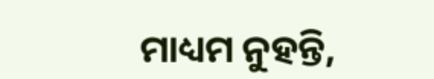ମାଧ୍ୟମ ନୁହନ୍ତି,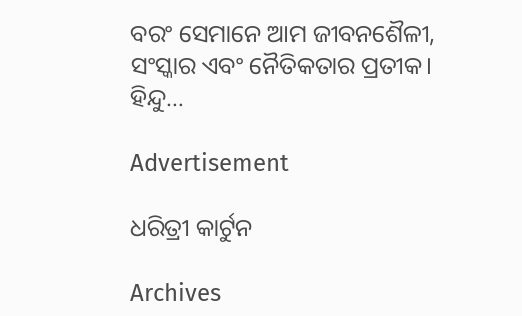ବରଂ ସେମାନେ ଆମ ଜୀବନଶୈଳୀ, ସଂସ୍କାର ଏବଂ ନୈତିକତାର ପ୍ରତୀକ। ହିନ୍ଦୁ…

Advertisement

ଧରିତ୍ରୀ କାର୍ଟୁନ

Archives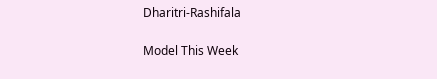Dharitri-Rashifala

Model This Week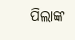ପିଲାଙ୍କ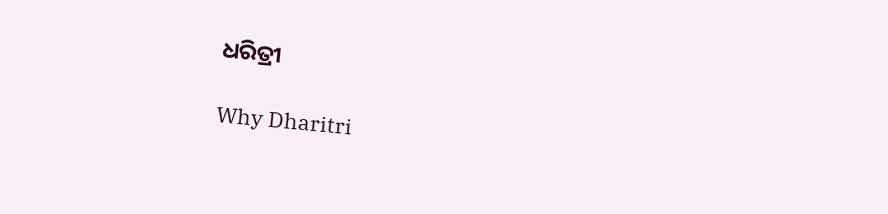ଧରିତ୍ରୀ

Why Dharitri